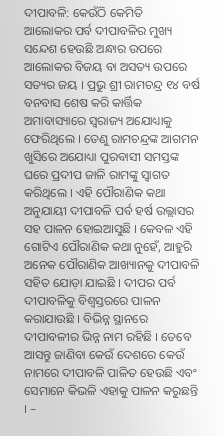ଦୀପାବଳି: କେଉଁଠି କେମିତି
ଆଲୋକର ପର୍ବ ଦୀପାବଳିର ମୁଖ୍ୟ ସନ୍ଦେଶ ହେଉଛି ଅନ୍ଧାର ଉପରେ ଆଲୋକର ବିଜୟ ବା ଅସତ୍ୟ ଉପରେ ସତ୍ୟର ଜୟ । ପ୍ରଭୁ ଶ୍ରୀ ରାମଚନ୍ଦ୍ର ୧୪ ବର୍ଷ ବନବାସ ଶେଷ କରି କାର୍ତ୍ତିକ ଅମାବାସ୍ୟାରେ ସ୍ୱରାଜ୍ୟ ଅଯୋଧ୍ୟାକୁ ଫେରିଥିଲେ । ତେଣୁ ରାମଚନ୍ଦ୍ରଙ୍କ ଆଗମନ ଖୁସିରେ ଅଯୋଧ୍ୟା ପୁରବାସୀ ସମସ୍ତଙ୍କ ଘରେ ପ୍ରଦୀପ ଜାଳି ରାମଙ୍କୁ ସ୍ୱାଗତ କରିଥିଲେ । ଏହି ପୌରାଣିକ କଥା ଅନୁଯାୟୀ ଦୀପାବଳି ପର୍ବ ହର୍ଷ ଉଲ୍ଲାସର ସହ ପାଳନ ହୋଇଆସୁଛି । କେବଳ ଏହି ଗୋଟିଏ ପୌରାଣିକ କଥା ନୁହେଁ, ଆହୁରି ଅନେକ ପୌରାଣିକ ଆଖ୍ୟାନକୁ ଦୀପାବଳି ସହିତ ଯୋଡ଼ା ଯାଇଛି । ଦୀପର ପର୍ବ ଦୀପାବଳିକୁ ବିଶ୍ୱସ୍ତରରେ ପାଳନ କରାଯାଉଛି । ବିଭିନ୍ନ ସ୍ଥାନରେ ଦୀପାବଳୀର ଭିନ୍ନ ନାମ ରହିଛି । ତେବେ ଆସନ୍ତୁ ଜାଣିବା କେଉଁ ଦେଶରେ କେଉଁ ନାମରେ ଦୀପାବଳି ପାଳିତ ହେଉଛି ଏବଂ ସେମାନେ କିଭଳି ଏହାକୁ ପାଳନ କରୁଛନ୍ତି । –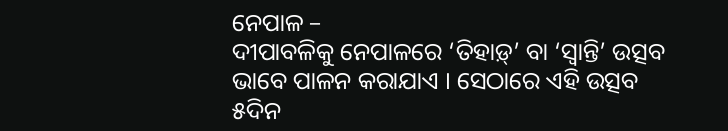ନେପାଳ –
ଦୀପାବଳିକୁ ନେପାଳରେ ‘ତିହାଡ଼୍’ ବା ‘ସ୍ୱାନ୍ତି’ ଉତ୍ସବ ଭାବେ ପାଳନ କରାଯାଏ । ସେଠାରେ ଏହି ଉତ୍ସବ ୫ଦିନ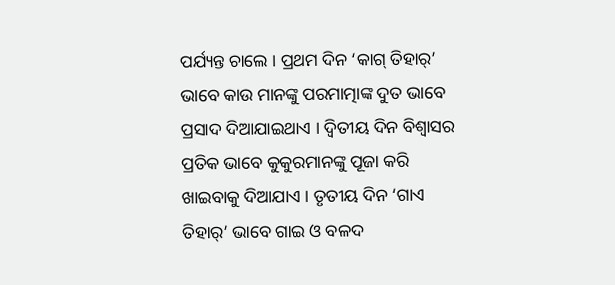ପର୍ଯ୍ୟନ୍ତ ଚାଲେ । ପ୍ରଥମ ଦିନ ‘କାଗ୍ ତିହାର୍’ ଭାବେ କାଉ ମାନଙ୍କୁ ପରମାତ୍ମାଙ୍କ ଦୁତ ଭାବେ ପ୍ରସାଦ ଦିଆଯାଇଥାଏ । ଦ୍ୱିତୀୟ ଦିନ ବିଶ୍ୱାସର ପ୍ରତିକ ଭାବେ କୁକୁରମାନଙ୍କୁ ପୂଜା କରି ଖାଇବାକୁ ଦିଆଯାଏ । ତୃତୀୟ ଦିନ ‘ଗାଏ ତିହାର୍’ ଭାବେ ଗାଇ ଓ ବଳଦ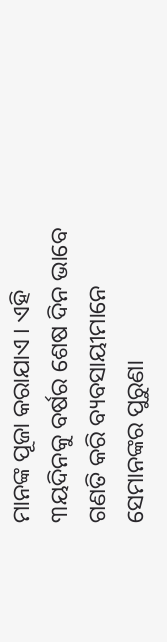ମାନଙ୍କ ପୂଜା କରାଯାଏ । ଏହି ୩ୟଦିନକୁ ବର୍ଷର ଶେଷ ଦିନ ଭାବେ ଗଣତି କରି ବ୍ୟବସାୟୀମାନେ ସେମାନଙ୍କର ପୁରୁଣା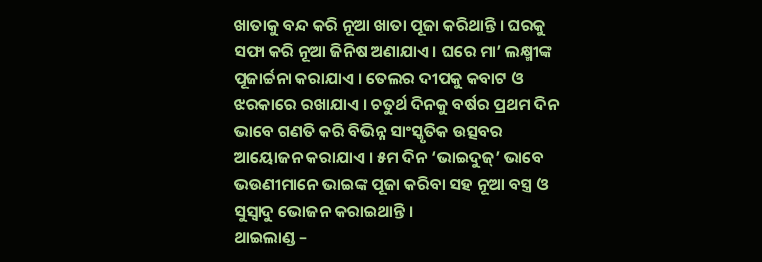ଖାତାକୁ ବନ୍ଦ କରି ନୂଆ ଖାତା ପୂଜା କରିଥାନ୍ତି । ଘରକୁ ସଫା କରି ନୂଆ ଜିନିଷ ଅଣାଯାଏ । ଘରେ ମା’ ଲକ୍ଷ୍ମୀଙ୍କ ପୂଜାର୍ଚ୍ଚନା କରାଯାଏ । ତେଲର ଦୀପକୁ କବାଟ ଓ ଝରକାରେ ରଖାଯାଏ । ଚତୁର୍ଥ ଦିନକୁ ବର୍ଷର ପ୍ରଥମ ଦିନ ଭାବେ ଗଣତି କରି ବିଭିନ୍ନ ସାଂସ୍କୃତିକ ଉତ୍ସବର ଆୟୋଜନ କରାଯାଏ । ୫ମ ଦିନ ‘ଭାଇଦୁଜ୍’ ଭାବେ ଭଉଣୀମାନେ ଭାଇଙ୍କ ପୂଜା କରିବା ସହ ନୂଆ ବସ୍ତ୍ର ଓ ସୁସ୍ୱାଦୁ ଭୋଜନ କରାଇଥାନ୍ତି ।
ଥାଇଲାଣ୍ଡ –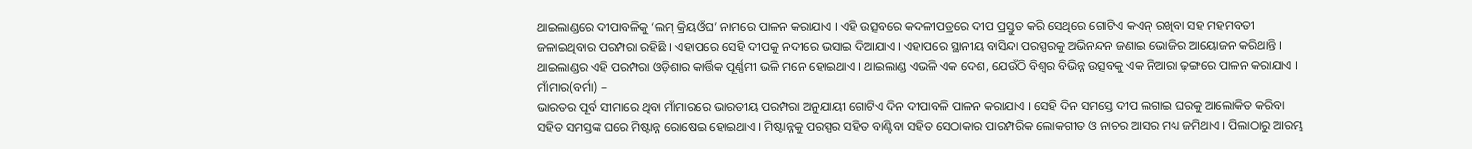ଥାଇଲାଣ୍ଡରେ ଦୀପାବଳିକୁ ‘ଲମ୍ କ୍ରିୟଓଁଘ’ ନାମରେ ପାଳନ କରାଯାଏ । ଏହି ଉତ୍ସବରେ କଦଳୀପତ୍ରରେ ଦୀପ ପ୍ରସ୍ତୁତ କରି ସେଥିରେ ଗୋଟିଏ କଏନ୍ ରଖିବା ସହ ମହମବତୀ ଜଳାଇଥିବାର ପରମ୍ପରା ରହିଛି । ଏହାପରେ ସେହି ଦୀପକୁ ନଦୀରେ ଭସାଇ ଦିଆଯାଏ । ଏହାପରେ ସ୍ଥାନୀୟ ବାସିନ୍ଦା ପରସ୍ପରକୁ ଅଭିନନ୍ଦନ ଜଣାଇ ଭୋଜିର ଆୟୋଜନ କରିଥାନ୍ତି । ଥାଇଲାଣ୍ଡର ଏହି ପରମ୍ପରା ଓଡ଼ିଶାର କାର୍ତ୍ତିକ ପୂର୍ଣ୍ଣମୀ ଭଳି ମନେ ହୋଇଥାଏ । ଥାଇଲାଣ୍ଡ ଏଭଳି ଏକ ଦେଶ, ଯେଉଁଠି ବିଶ୍ୱର ବିଭିନ୍ନ ଉତ୍ସବକୁ ଏକ ନିଆରା ଢ଼ଙ୍ଗରେ ପାଳନ କରାଯାଏ ।
ମାଁମାର(ବର୍ମା) –
ଭାରତର ପୂର୍ବ ସୀମାରେ ଥିବା ମାଁମାରରେ ଭାରତୀୟ ପରମ୍ପରା ଅନୁଯାୟୀ ଗୋଟିଏ ଦିନ ଦୀପାବଳି ପାଳନ କରାଯାଏ । ସେହି ଦିନ ସମସ୍ତେ ଦୀପ ଲଗାଇ ଘରକୁ ଆଲୋକିତ କରିବା ସହିତ ସମସ୍ତଙ୍କ ଘରେ ମିଷ୍ଟାନ୍ନ ରୋଷେଇ ହୋଇଥାଏ । ମିଷ୍ଟାନ୍ନକୁ ପରସ୍ପର ସହିତ ବାଣ୍ଟିବା ସହିତ ସେଠାକାର ପାରମ୍ପରିକ ଲୋକଗୀତ ଓ ନାଚର ଆସର ମଧ୍ୟ ଜମିଥାଏ । ପିଲାଠାରୁ ଆରମ୍ଭ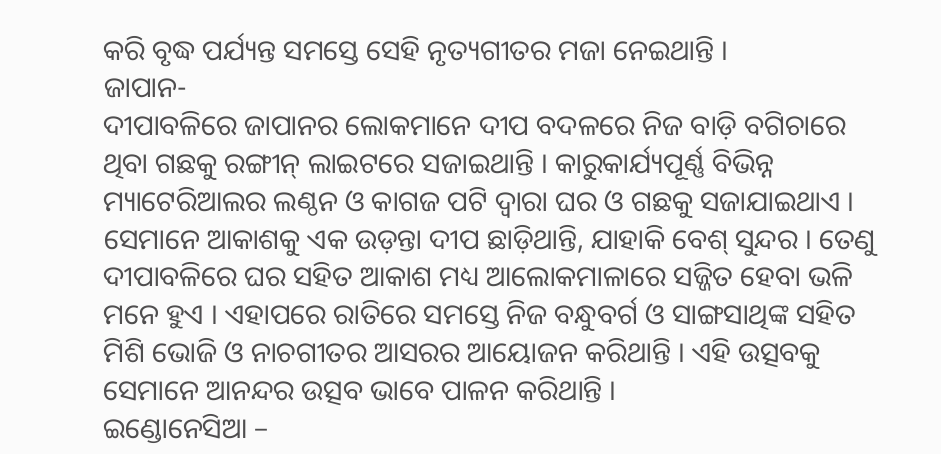କରି ବୃଦ୍ଧ ପର୍ଯ୍ୟନ୍ତ ସମସ୍ତେ ସେହି ନୃତ୍ୟଗୀତର ମଜା ନେଇଥାନ୍ତି ।
ଜାପାନ-
ଦୀପାବଳିରେ ଜାପାନର ଲୋକମାନେ ଦୀପ ବଦଳରେ ନିଜ ବାଡ଼ି ବଗିଚାରେ ଥିବା ଗଛକୁ ରଙ୍ଗୀନ୍ ଲାଇଟରେ ସଜାଇଥାନ୍ତି । କାରୁକାର୍ଯ୍ୟପୂର୍ଣ୍ଣ ବିଭିନ୍ନ ମ୍ୟାଟେରିଆଲର ଲଣ୍ଠନ ଓ କାଗଜ ପଟି ଦ୍ୱାରା ଘର ଓ ଗଛକୁ ସଜାଯାଇଥାଏ । ସେମାନେ ଆକାଶକୁ ଏକ ଉଡ଼ନ୍ତା ଦୀପ ଛାଡ଼ିଥାନ୍ତି, ଯାହାକି ବେଶ୍ ସୁନ୍ଦର । ତେଣୁ ଦୀପାବଳିରେ ଘର ସହିତ ଆକାଶ ମଧ୍ୟ ଆଲୋକମାଳାରେ ସଜ୍ଜିତ ହେବା ଭଳି ମନେ ହୁଏ । ଏହାପରେ ରାତିରେ ସମସ୍ତେ ନିଜ ବନ୍ଧୁବର୍ଗ ଓ ସାଙ୍ଗସାଥିଙ୍କ ସହିତ ମିଶି ଭୋଜି ଓ ନାଚଗୀତର ଆସରର ଆୟୋଜନ କରିଥାନ୍ତି । ଏହି ଉତ୍ସବକୁ ସେମାନେ ଆନନ୍ଦର ଉତ୍ସବ ଭାବେ ପାଳନ କରିଥାନ୍ତି ।
ଇଣ୍ଡୋନେସିଆ –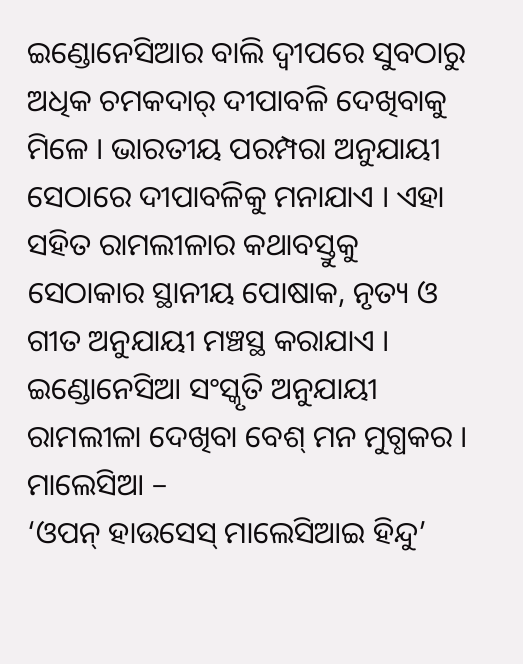ଇଣ୍ଡୋନେସିଆର ବାଲି ଦ୍ୱୀପରେ ସୁବଠାରୁ ଅଧିକ ଚମକଦାର୍ ଦୀପାବଳି ଦେଖିବାକୁ ମିଳେ । ଭାରତୀୟ ପରମ୍ପରା ଅନୁଯାୟୀ ସେଠାରେ ଦୀପାବଳିକୁ ମନାଯାଏ । ଏହା ସହିତ ରାମଲୀଳାର କଥାବସ୍ତୁକୁ ସେଠାକାର ସ୍ଥାନୀୟ ପୋଷାକ, ନୃତ୍ୟ ଓ ଗୀତ ଅନୁଯାୟୀ ମଞ୍ଚସ୍ଥ କରାଯାଏ । ଇଣ୍ଡୋନେସିଆ ସଂସ୍କୃତି ଅନୁଯାୟୀ ରାମଲୀଳା ଦେଖିବା ବେଶ୍ ମନ ମୁଗ୍ଧକର ।
ମାଲେସିଆ –
‘ଓପନ୍ ହାଉସେସ୍ ମାଲେସିଆଇ ହିନ୍ଦୁ’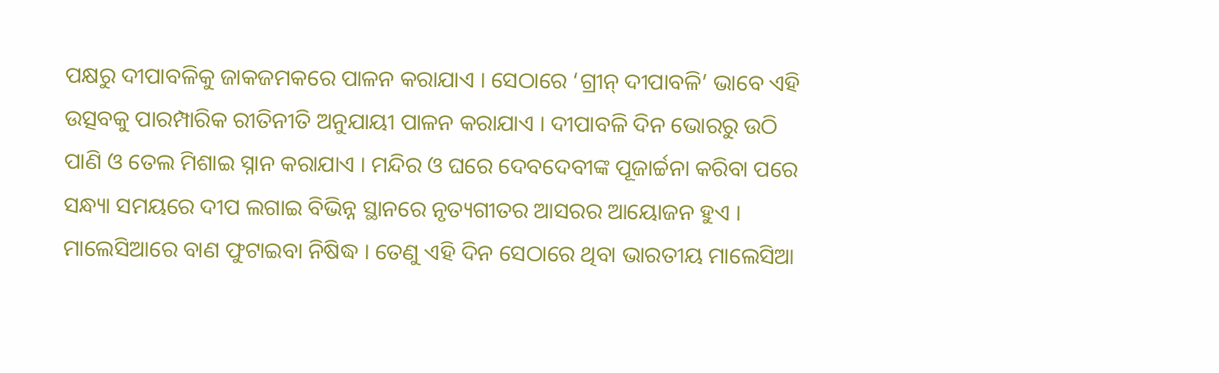ପକ୍ଷରୁ ଦୀପାବଳିକୁ ଜାକଜମକରେ ପାଳନ କରାଯାଏ । ସେଠାରେ ‘ଗ୍ରୀନ୍ ଦୀପାବଳି’ ଭାବେ ଏହି ଉତ୍ସବକୁ ପାରମ୍ପାରିକ ରୀତିନୀତି ଅନୁଯାୟୀ ପାଳନ କରାଯାଏ । ଦୀପାବଳି ଦିନ ଭୋରରୁ ଉଠି ପାଣି ଓ ତେଲ ମିଶାଇ ସ୍ନାନ କରାଯାଏ । ମନ୍ଦିର ଓ ଘରେ ଦେବଦେବୀଙ୍କ ପୂଜାର୍ଚ୍ଚନା କରିବା ପରେ ସନ୍ଧ୍ୟା ସମୟରେ ଦୀପ ଲଗାଇ ବିଭିନ୍ନ ସ୍ଥାନରେ ନୃତ୍ୟଗୀତର ଆସରର ଆୟୋଜନ ହୁଏ । ମାଲେସିଆରେ ବାଣ ଫୁଟାଇବା ନିଷିଦ୍ଧ । ତେଣୁ ଏହି ଦିନ ସେଠାରେ ଥିବା ଭାରତୀୟ ମାଲେସିଆ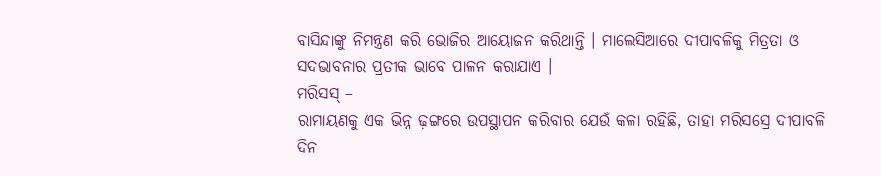ବାସିନ୍ଦାଙ୍କୁ ନିମନ୍ତ୍ରଣ କରି ଭୋଜିର ଆୟୋଜନ କରିଥାନ୍ତି । ମାଲେସିଆରେ ଦୀପାବଳିକୁ ମିତ୍ରତା ଓ ସଦଭାବନାର ପ୍ରତୀକ ଭାବେ ପାଳନ କରାଯାଏ ।
ମରିସସ୍ –
ରାମାୟଣକୁ ଏକ ଭିନ୍ନ ଢ଼ଙ୍ଗରେ ଉପସ୍ଥାପନ କରିବାର ଯେଉଁ କଳା ରହିଛି, ତାହା ମରିସସ୍ରେ ଦୀପାବଳି ଦିନ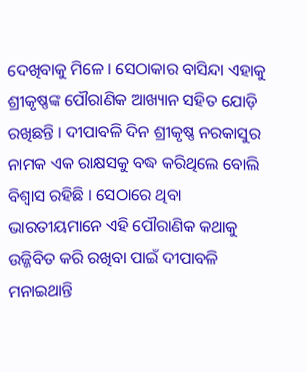ଦେଖିବାକୁ ମିଳେ । ସେଠାକାର ବାସିନ୍ଦା ଏହାକୁ ଶ୍ରୀକୃଷ୍ଣଙ୍କ ପୌରାଣିକ ଆଖ୍ୟାନ ସହିତ ଯୋଡ଼ି ରଖିଛନ୍ତି । ଦୀପାବଳି ଦିନ ଶ୍ରୀକୃଷ୍ଣ ନରକାସୁର ନାମକ ଏକ ରାକ୍ଷସକୁ ବଦ୍ଧ କରିଥିଲେ ବୋଲି ବିଶ୍ୱାସ ରହିଛି । ସେଠାରେ ଥିବା ଭାରତୀୟମାନେ ଏହି ପୌରାଣିକ କଥାକୁ ଉଜ୍ଜିବିତ କରି ରଖିବା ପାଇଁ ଦୀପାବଳି ମନାଇଥାନ୍ତି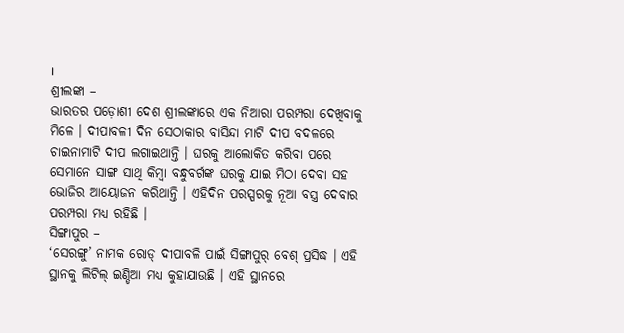।
ଶ୍ରୀଲଙ୍କା –
ଭାରତର ପଡ଼ୋଶୀ ଦେଶ ଶ୍ରୀଲଙ୍କାରେ ଏକ ନିଆରା ପରମ୍ପରା ଦେଖିବାକୁ ମିଳେ । ଦୀପାବଳୀ ଦିନ ସେଠାକାର ବାସିନ୍ଦା ମାଟି ଦୀପ ବଦଳରେ ଚାଇନାମାଟି ଦୀପ ଲଗାଇଥାନ୍ତି । ଘରକୁ ଆଲୋକିତ କରିବା ପରେ ସେମାନେ ସାଙ୍ଗ ସାଥି କିମ୍ବା ବନ୍ଧୁବର୍ଗଙ୍କ ଘରକୁ ଯାଇ ମିଠା ଦେବା ସହ ଭୋଜିର ଆୟୋଜନ କରିଥାନ୍ତି । ଏହିଦିନ ପରସ୍ପରକୁ ନୂଆ ବସ୍ତ୍ର ଦେବାର ପରମ୍ପରା ମଧ୍ୟ ରହିଛି ।
ସିଙ୍ଗାପୁର –
‘ସେରଙ୍ଗୁ’ ନାମକ ରୋଡ୍ ଦୀପାବଳି ପାଇଁ ସିଙ୍ଗାପୁର୍ ବେଶ୍ ପ୍ରସିଦ୍ଧ । ଏହି ସ୍ଥାନକୁ ଲିଟିଲ୍ ଇଣ୍ଡିଆ ମଧ୍ୟ କୁହାଯାଉଛି । ଏହି ସ୍ଥାନରେ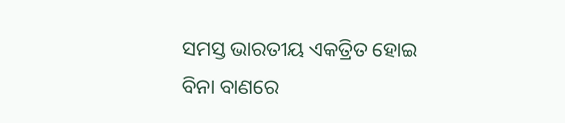ସମସ୍ତ ଭାରତୀୟ ଏକତ୍ରିତ ହୋଇ ବିନା ବାଣରେ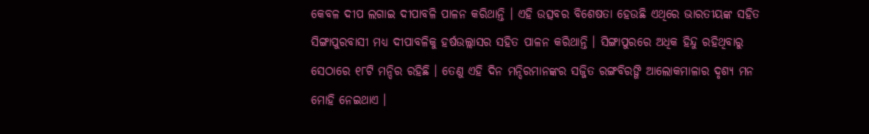କେବଳ ଦୀପ ଲଗାଇ ଦୀପାବଳି ପାଳନ କରିଥାନ୍ତି । ଏହି ଉତ୍ସବର ବିଶେଷତା ହେଉଛି ଏଥିରେ ଭାରତୀୟଙ୍କ ସହିତ ସିଙ୍ଗାପୁରବାସୀ ମଧ୍ୟ ଦୀପାବଳିକୁ ହର୍ଷଉଲ୍ଲାସର ସହିତ ପାଳନ କରିଥାନ୍ତି । ସିଙ୍ଗାପୁରରେ ଅଧିକ ହିନ୍ଦୁ ରହିଥିବାରୁ ସେଠାରେ ୧୮ଟି ମନ୍ଦିର ରହିଛି । ତେଣୁ ଏହି ଦିନ ମନ୍ଦିରମାନଙ୍କର ସଜ୍ଜିତ ରଙ୍ଗବିରଙ୍ଗି ଆଲୋକମାଳାର ଦୃଶ୍ୟ ମନ ମୋହି ନେଇଥାଏ ।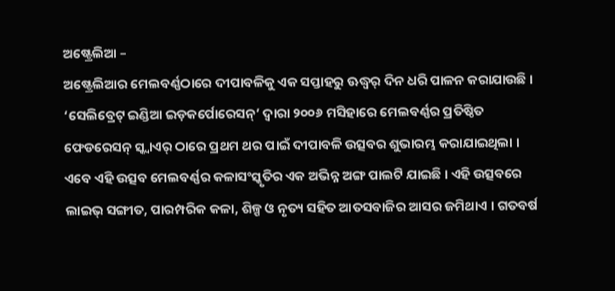ଅଷ୍ଟ୍ରେଲିଆ –
ଅଷ୍ଟ୍ରେଲିଆର ମେଲବର୍ଣ୍ଣଠାରେ ଦୀପାବଳିକୁ ଏକ ସପ୍ତାହରୁ ଊଦ୍ଧ୍ୱର୍ ଦିନ ଧରି ପାଳନ କରାଯାଉଛି । ‘ସେଲିବ୍ରେଟ୍ ଇଣ୍ଡିଆ ଇଡ଼କର୍ପୋରେସନ୍’ ଦ୍ୱାରା ୨୦୦୬ ମସିହାରେ ମେଲବର୍ଣ୍ଣର ପ୍ରତିଷ୍ଠିତ ଫେଡରେସନ୍ ସ୍କ୍ୱାଏର୍ ଠାରେ ପ୍ରଥମ ଥର ପାଇଁ ଦୀପାବଳି ଉତ୍ସବର ଶୁଭାରମ୍ଭ କରାଯାଇଥିଲା । ଏବେ ଏହି ଉତ୍ସବ ମେଲବର୍ଣ୍ଣର କଳାସଂସ୍କୃତିର ଏକ ଅଭିନ୍ନ ଅଙ୍ଗ ପାଲଟି ଯାଇଛି । ଏହି ଉତ୍ସବରେ ଲାଇଭ୍ ସଙ୍ଗୀତ, ପାରମ୍ପରିକ କଳା, ଶିଳ୍ପ ଓ ନୃତ୍ୟ ସହିତ ଆତସବାଜିର ଆସର ଜମିଥାଏ । ଗତବର୍ଷ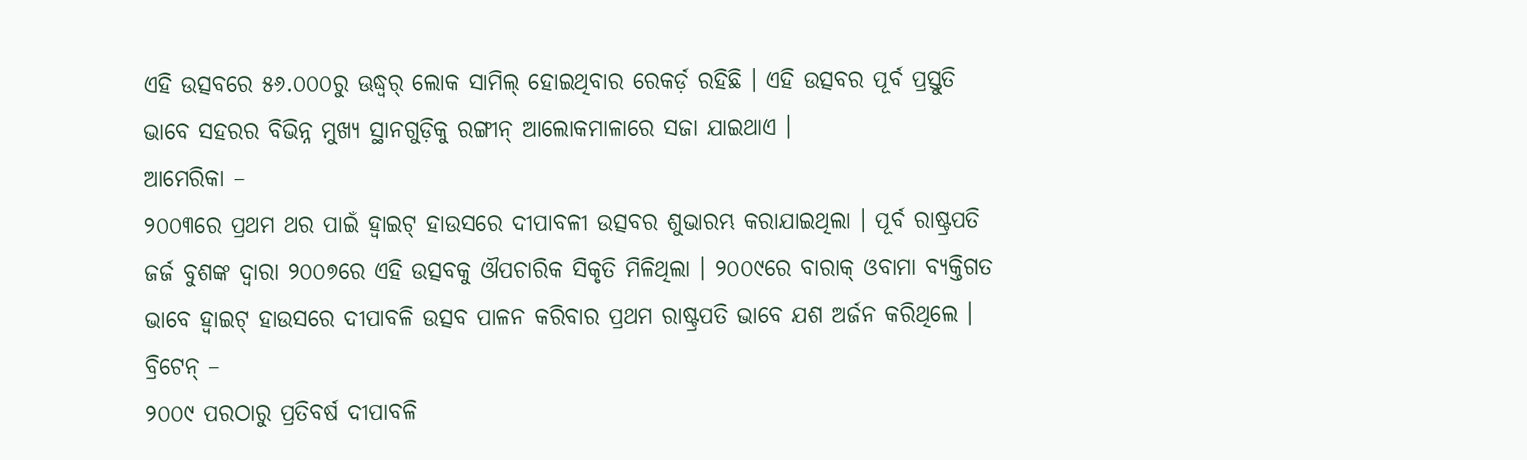ଏହି ଉତ୍ସବରେ ୫୬.୦୦୦ରୁ ଊଦ୍ଧ୍ୱର୍ ଲୋକ ସାମିଲ୍ ହୋଇଥିବାର ରେକର୍ଡ଼ ରହିଛି । ଏହି ଉତ୍ସବର ପୂର୍ବ ପ୍ରସ୍ତୁତି ଭାବେ ସହରର ବିଭିନ୍ନ ମୁଖ୍ୟ ସ୍ଥାନଗୁଡ଼ିକୁ ରଙ୍ଗୀନ୍ ଆଲୋକମାଳାରେ ସଜା ଯାଇଥାଏ ।
ଆମେରିକା –
୨୦୦୩ରେ ପ୍ରଥମ ଥର ପାଇଁ ହ୍ୱାଇଟ୍ ହାଉସରେ ଦୀପାବଳୀ ଉତ୍ସବର ଶୁଭାରମ୍ଭ କରାଯାଇଥିଲା । ପୂର୍ବ ରାଷ୍ଟ୍ରପତି ଜର୍ଜ ବୁଶଙ୍କ ଦ୍ୱାରା ୨୦୦୭ରେ ଏହି ଉତ୍ସବକୁ ଔପଚାରିକ ସିକୃତି ମିଳିଥିଲା । ୨୦୦୯ରେ ବାରାକ୍ ଓବାମା ବ୍ୟକ୍ତିଗତ ଭାବେ ହ୍ୱାଇଟ୍ ହାଉସରେ ଦୀପାବଳି ଉତ୍ସବ ପାଳନ କରିବାର ପ୍ରଥମ ରାଷ୍ଟ୍ରପତି ଭାବେ ଯଶ ଅର୍ଜନ କରିଥିଲେ ।
ବ୍ରିଟେନ୍ –
୨୦୦୯ ପରଠାରୁ ପ୍ରତିବର୍ଷ ଦୀପାବଳି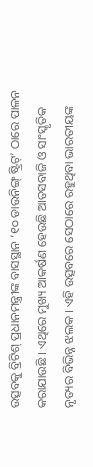ଉତ୍ସବକୁ ବ୍ରିଟିଶ୍ ପ୍ରଧାନମନ୍ତ୍ରୀଙ୍କ ବାସସ୍ଥାନ ‘୧୦ ଡାଉନିଙ୍ଗ୍ ଷ୍ଟ୍ରିଟ୍’ ଠାରେ ପାଳନ କରାଯାଉଛି । ଏଥିରେ ମୁଖ୍ୟ ଆକର୍ଷଣ ହେଉଛି ଆତସବାଜି ଓ ସାଂସ୍କୃତିକ ନୃତ୍ୟର ବିଭିନ୍ନ ଝଲକ । ଏହି ଉତ୍ସବରେ ସେଠାରେ ରହୁଥିବା ଭାରତୀୟଙ୍କ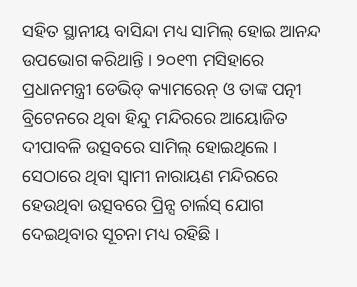ସହିତ ସ୍ଥାନୀୟ ବାସିନ୍ଦା ମଧ୍ୟ ସାମିଲ୍ ହୋଇ ଆନନ୍ଦ ଉପଭୋଗ କରିଥାନ୍ତି । ୨୦୧୩ ମସିହାରେ ପ୍ରଧାନମନ୍ତ୍ରୀ ଡେଭିଡ୍ କ୍ୟାମରେନ୍ ଓ ତାଙ୍କ ପତ୍ନୀ ବ୍ରିଟେନରେ ଥିବା ହିନ୍ଦୁ ମନ୍ଦିରରେ ଆୟୋଜିତ ଦୀପାବଳି ଉତ୍ସବରେ ସାମିଲ୍ ହୋଇଥିଲେ । ସେଠାରେ ଥିବା ସ୍ୱାମୀ ନାରାୟଣ ମନ୍ଦିରରେ ହେଉଥିବା ଉତ୍ସବରେ ପ୍ରିନ୍ସ ଚାର୍ଲସ୍ ଯୋଗ ଦେଇଥିବାର ସୂଚନା ମଧ୍ୟ ରହିଛି ।